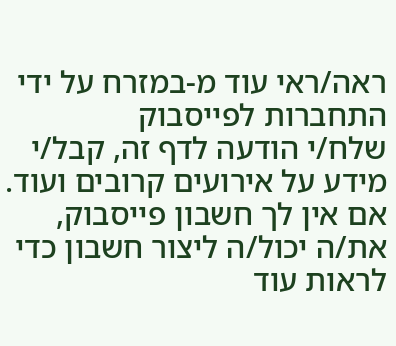ראה/ראי עוד מ-במזרח על ידי התחברות לפייסבוק
שלח/י הודעה לדף זה, קבל/י מידע על אירועים קרובים ועוד. אם אין לך חשבון פייסבוק, את/ה יכול/ה ליצור חשבון כדי לראות עוד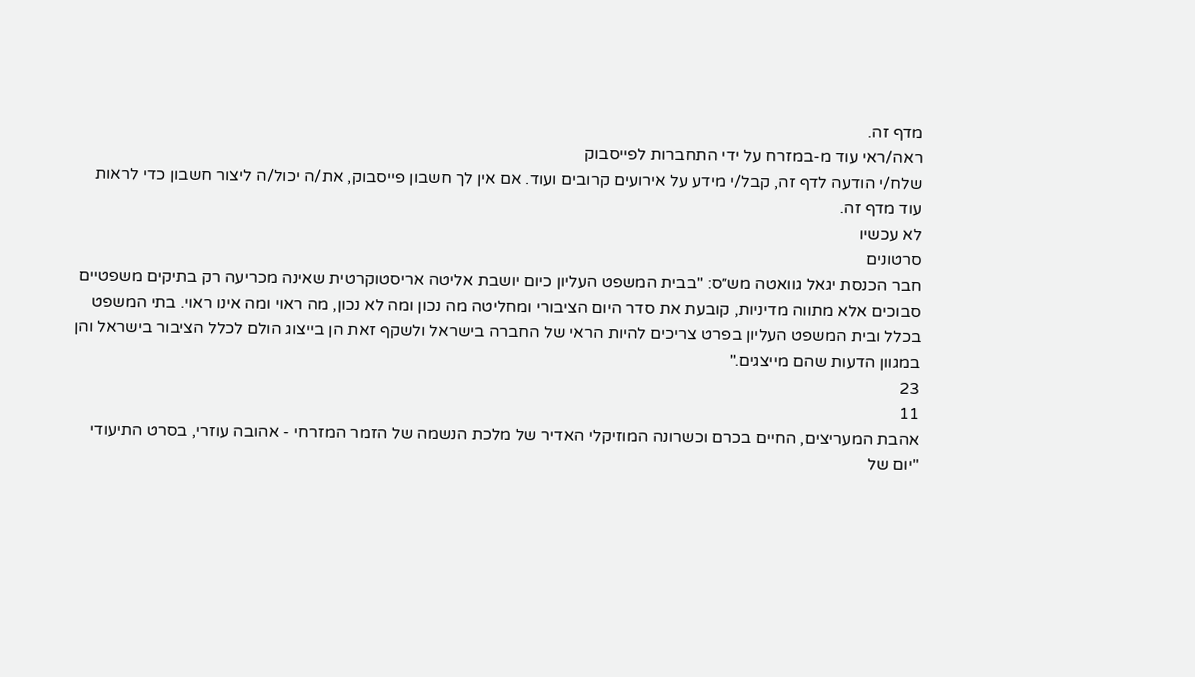מדף זה.
ראה/ראי עוד מ-במזרח על ידי התחברות לפייסבוק
שלח/י הודעה לדף זה, קבל/י מידע על אירועים קרובים ועוד. אם אין לך חשבון פייסבוק, את/ה יכול/ה ליצור חשבון כדי לראות עוד מדף זה.
לא עכשיו
סרטונים
חבר הכנסת יגאל גוואטה מש״ס: "בבית המשפט העליון כיום יושבת אליטה אריסטוקרטית שאינה מכריעה רק בתיקים משפטיים סבוכים אלא מתווה מדיניות, קובעת את סדר היום הציבורי ומחליטה מה נכון ומה לא נכון, מה ראוי ומה אינו ראוי. בתי המשפט בכלל ובית המשפט העליון בפרט צריכים להיות הראי של החברה בישראל ולשקף זאת הן בייצוג הולם לכלל הציבור בישראל והן במגוון הדעות שהם מייצגים."
23
11
אהבת המעריצים, החיים בכרם וכשרונה המוזיקלי האדיר של מלכת הנשמה של הזמר המזרחי - אהובה עוזרי, בסרט התיעודי "יום של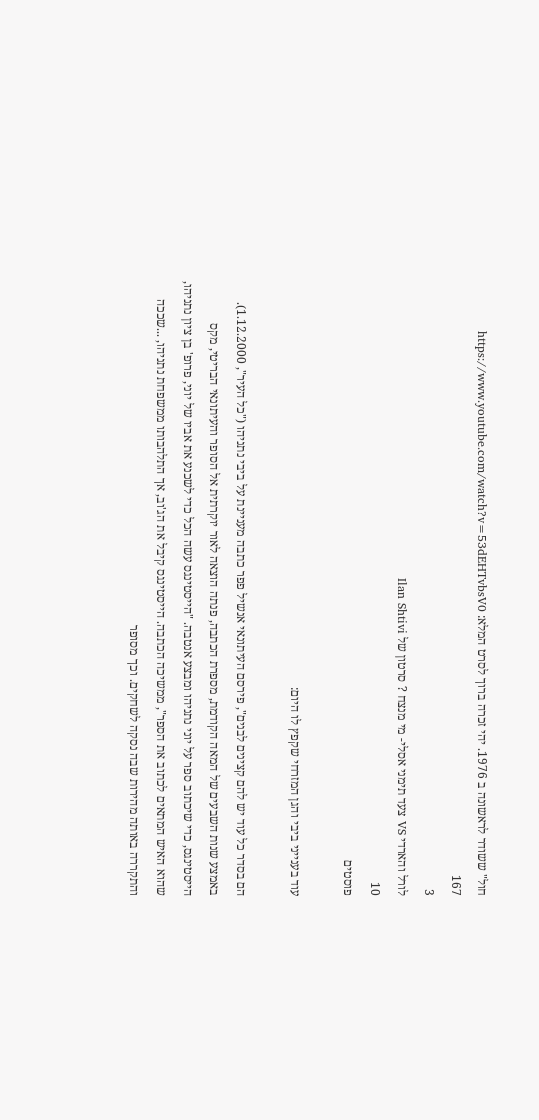חול" ששודר לראשונה ב 1976. יהי זכרה ברוך לסרט המלא: https://www.youtube.com/watch?v=53dEHTvbsV0
167
3
לורל והארדי VS צעד תימני אסלי- מי מנצח ? סרטון של Ilan Shtivi
10
פוסטים

עוד בענייני ביבי והגן המזרחי שקפץ לו היום:

הם בסדר כל עוד יש להם קצינים לבנים", פירסם העיתונאי אנשיל פפר כתבה מעניינת על ביבי נתניהו ("כל העיר", 1.12.2000). באמצע שנות השבעים של המאה הקודמת, מספרת הכתבה, פנתה הוצאה לאור יוקרתית אל הסופר והעיתונאי הבריטי, מקס הייסטינגס, כדי שיכתוב ספר על יוני נתניהו ומבצע אנטבה. "הייסטינגס עשה הכל כדי לשכנע את אביו של יוני, פרופ' בן ציון נתניהו, שהוא האיש המתאים לכתוב את הספר", ממשיכה הכתבה. הייסטינגס קיבל את הג'וב, אך התלהבותו ממשפחת נתניהו, ...שככה והתקררה באותה מהירות שבה נסקה לשחקים. וכך מסופר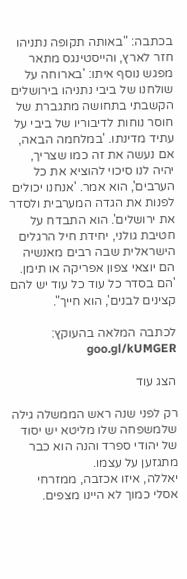בכתבה: "באותה תקופה נתניהו חזר לארץ, והייסטינגס מתאר מפגש נוסף איתו: 'בארוחה על שולחנו של ביבי נתניהו בירושלים הקשבתי בתחושה מתגברת של חוסר נוחות לדיבוריו של ביבי על עתיד מדינתו. 'במלחמה הבאה, אם נעשה את זה כמו שצריך, יהיה לנו סיכוי להוציא את כל הערבים', הוא אמר. 'אנחנו יכולים לפנות את הגדה המערבית ולסדר את ירושלים'. הוא התבדח על חטיבת גולני, יחידת חיל הרגלים הישראלית שבה רבים מאנשיה הם יוצאי צפון אפריקה או תימן. 'הם בסדר כל עוד כל עוד יש להם קצינים לבנים', הוא חייך".

לכתבה המלאה בהעוקץ: goo.gl/kUMGER

הצג עוד

רק לפני שנה ראש הממשלה גילה שלמשפחה שלו מליטא יש יסוד של יהודי ספרד והנה הוא כבר מתגזען על עצמו.
יאללה, איזו אכזבה, ממזרחי אסלי כמוך לא היינו מצפים.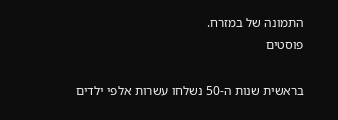התמונה של במזרח.
פוסטים

בראשית שנות ה-50 נשלחו עשרות אלפי ילדים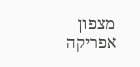מצפון אפריקה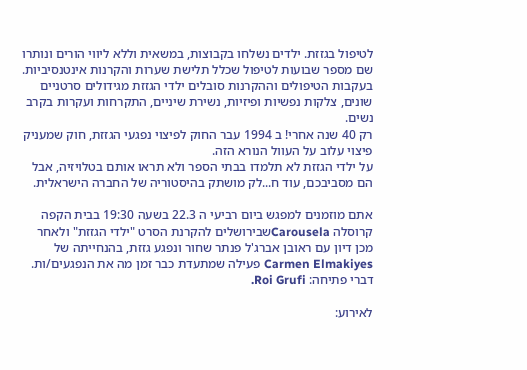לטיפול בגזזת. ילדים נשלחו בקבוצות, במשאית וללא ליווי הורים ונותרו שם מספר שבועות לטיפול שכלל תלישת שערות והקרנות אינטנסיביות. בעקבות הטיפולים וההקרנות סובלים ילדי הגזזת מגידולים סרטניים שונים, צלקות נפשיות ופיזיות, נשירת שיניים, התקרחות ועקרות בקרב נשים.
רק 40 שנה אחרי! ב 1994 עבר החוק לפיצוי נפגעי הגזזת, חוק שמעניק פיצוי עלוב על העוול הנורא הזה.
על ילדי הגזזת לא תלמדו בבתי הספר ולא תראו אותם בטלויזיה, אבל הם מסביבכם, עוד ח...לק מושתק בהיסטוריה של החברה הישראלית.

אתם מוזמנים למפגש ביום רביעי ה 22.3 בשעה 19:30 בבית הקפה קרוסלה Carouselaשבירושלים להקרנת הסרט "ילדי הגזזת" ולאחר מכן דיון עם ראובן אברג'ל פנתר שחור ונפגע גזזת, בהנחייתה של Carmen Elmakiyes פעילה שמתעדת כבר זמן מה את הנפגעים/ות.
דברי פתיחה: Roi Grufi.

לאירוע: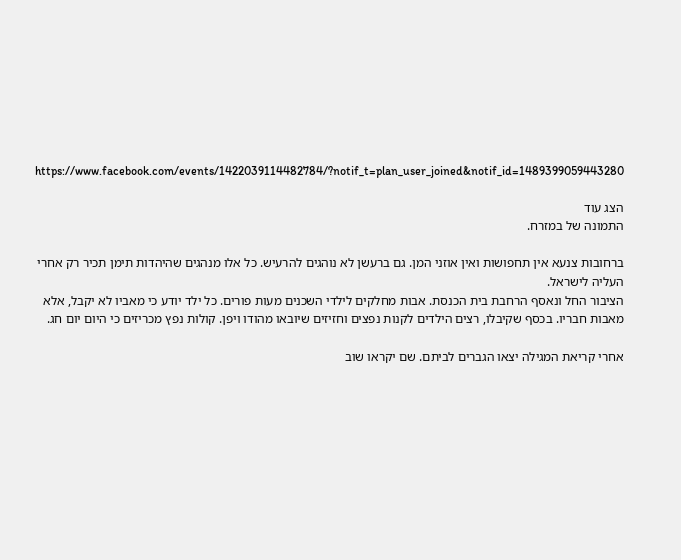https://www.facebook.com/events/1422039114482784/?notif_t=plan_user_joined&notif_id=1489399059443280

הצג עוד
התמונה של במזרח.

ברחובות צנעא אין תחפושות ואין אוזני המן. גם ברעשן לא נוהגים להרעיש. כל אלו מנהגים שהיהדות תימן תכיר רק אחרי העליה לישראל.
הציבור החל ונאסף הרחבת בית הכנסת. אבות מחלקים לילדי השכנים מעות פורים. כל ילד יודע כי מאביו לא יקבל, אלא מאבות חבריו. בכסף שקיבלו, רצים הילדים לקנות נפצים וחזיזים שיובאו מהודו ויפן. קולות נפץ מכריזים כי היום יום חג.

אחרי קריאת המגילה יצאו הגברים לביתם. שם יקראו שוב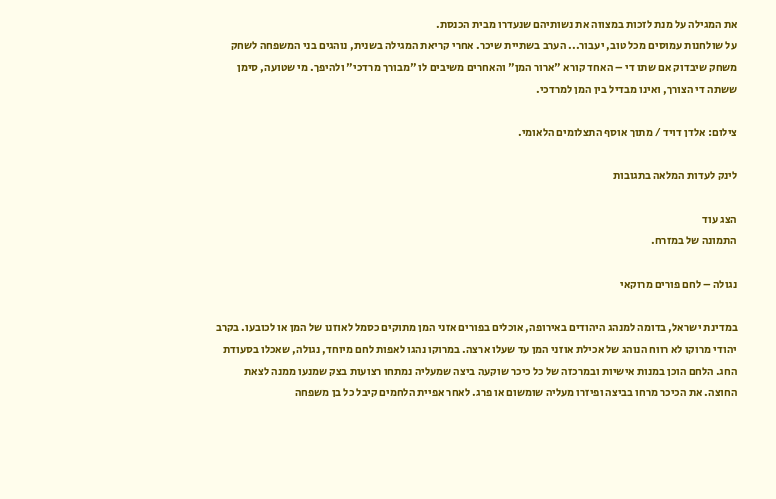את המגילה על מנת לזכות במצווה את נשותיהם שנעדרו מבית הכנסת.
על שולחנות עמוסים מכל טוב, יעבור... הערב בשתיית שיכר. אחרי קריאת המגילה בשנית, נוהגים בני המשפחה לשחק משחק שיבדוק אם שתו די – האחד קורא "ארור המן" והאחרים משיבים לו "מבורך מרדכי" ולהיפך. מי שטועה, סימן ששתה די הצורך, ואינו מבדיל בין המן למרדכי.

צילום: אלדן דויד / מתוך אוסף התצלומים הלאומי.

לינק לעדות המלאה בתגובות

הצג עוד
התמונה של במזרח.

נגולה – לחם פורים מרוקאי

במדינת ישראל, בדומה למנהג היהודים באירופה, אוכלים בפורים אזני המן מתוקים כסמל לאוזנו של המן או לכובעו. בקרב יהודי מרוקו לא רווח הנוהג של אכילת אוזני המן עד שעלו ארצה. במרוקו נהגו לאפות לחם מיוחד, נגולה, שאכלו בסעודת החג. הלחם הוכן במנות אישיות ובמרכזה של כל כיכר שוקעה ביצה שמעליה נמתחו רצועות בצק שמנעו ממנה לצאת החוצה. את הכיכר מרחו בביצה ופיזרו מעליה שומשום או פרג. לאחר אפיית הלחמים קיבל כל בן משפחה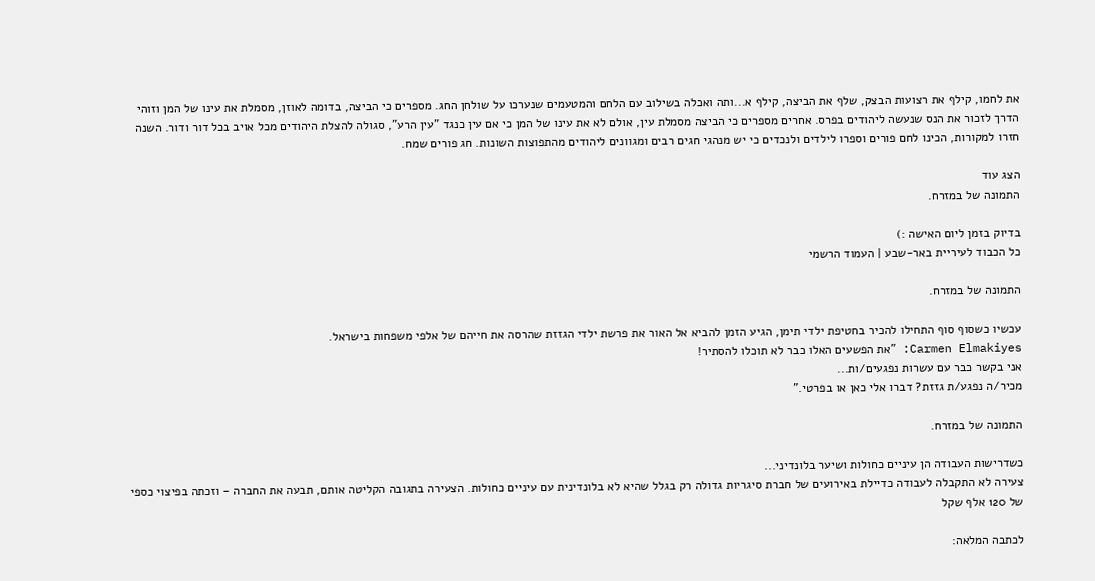את לחמו, קילף את רצועות הבצק, שלף את הביצה, קילף א...ותה ואכלה בשילוב עם הלחם והמטעמים שנערכו על שולחן החג. מספרים כי הביצה, בדומה לאוזן, מסמלת את עינו של המן וזוהי הדרך לזכור את הנס שנעשה ליהודים בפרס. אחרים מספרים כי הביצה מסמלת עין, אולם לא את עינו של המן כי אם עין כנגד "עין הרע", סגולה להצלת היהודים מכל אויב בכל דור ודור. השנה חזרו למקורות, הכינו לחם פורים וספרו לילדים ולנכדים כי יש מנהגי חגים רבים ומגוונים ליהודים מהתפוצות השונות. חג פורים שמח.

הצג עוד
התמונה של במזרח.

בדיוק בזמן ליום האישה :)
כל הכבוד לעיריית באר-שבע | העמוד הרשמי

התמונה של במזרח.

עכשיו כשסוף סוף התחילו להכיר בחטיפת ילדי תימן, הגיע הזמן להביא אל האור את פרשת ילדי הגזזת שהרסה את חייהם של אלפי משפחות בישראל.
Carmen Elmakiyes: "את הפשעים האלו כבר לא תוכלו להסתיר!
אני בקשר כבר עם עשרות נפגעים/ות...
מכיר/ה נפגע/ת גזזת? דברו אלי כאן או בפרטי."

התמונה של במזרח.

כשדרישות העבודה הן עיניים כחולות ושיער בלונדיני...
צעירה לא התקבלה לעבודה כדיילת באירועים של חברת סיגריות גדולה רק בגלל שהיא לא בלונדינית עם עיניים כחולות. הצעירה בתגובה הקליטה אותם, תבעה את החברה – וזכתה בפיצוי כספי של 120 אלף שקל

לכתבה המלאה: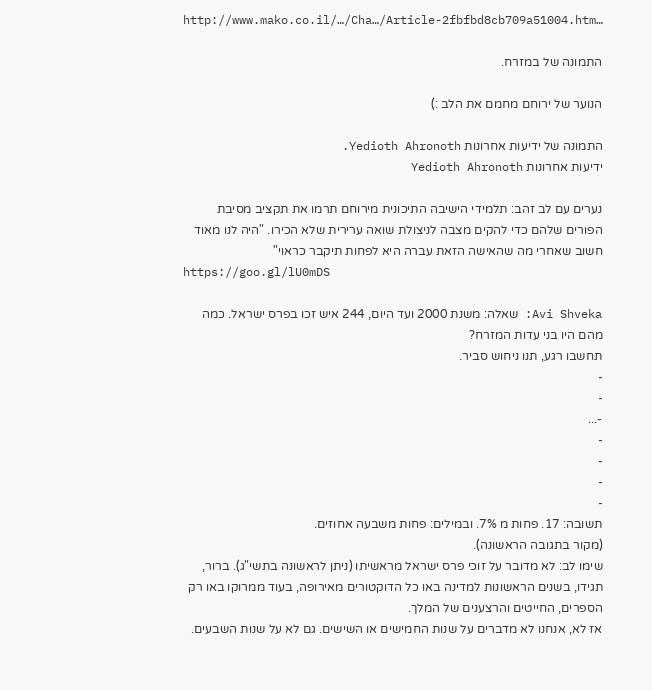http://www.mako.co.il/…/Cha…/Article-2fbfbd8cb709a51004.htm…

התמונה של במזרח.

הנוער של ירוחם מחמם את הלב :)

התמונה של ידיעות אחרונות Yedioth Ahronoth.
ידיעות אחרונות Yedioth Ahronoth

נערים עם לב זהב: תלמידי הישיבה התיכונית מירוחם תרמו את תקציב מסיבת הפורים שלהם כדי להקים מצבה לניצולת שואה ערירית שלא הכירו. "היה לנו מאוד חשוב שאחרי מה שהאישה הזאת עברה היא לפחות תיקבר כראוי"
https://goo.gl/lU0mDS

Avi Shveka: שאלה: משנת 2000 ועד היום, 244 איש זכו בפרס ישראל. כמה מהם היו בני עדות המזרח?
תחשבו רגע, תנו ניחוש סביר.
-
-
-...
-
-
-
-
תשובה: 17. פחות מ 7%. ובמילים: פחות משבעה אחוזים.
(מקור בתגובה הראשונה).
שימו לב: לא מדובר על זוכי פרס ישראל מראשיתו (ניתן לראשונה בתשי"ג). ברור, תגידו, בשנים הראשונות למדינה באו כל הדוקטורים מאירופה, בעוד ממרוקו באו רק הספרים, החייטים והרצענים של המלך.
אז לא, אנחנו לא מדברים על שנות החמישים או השישים. גם לא על שנות השבעים.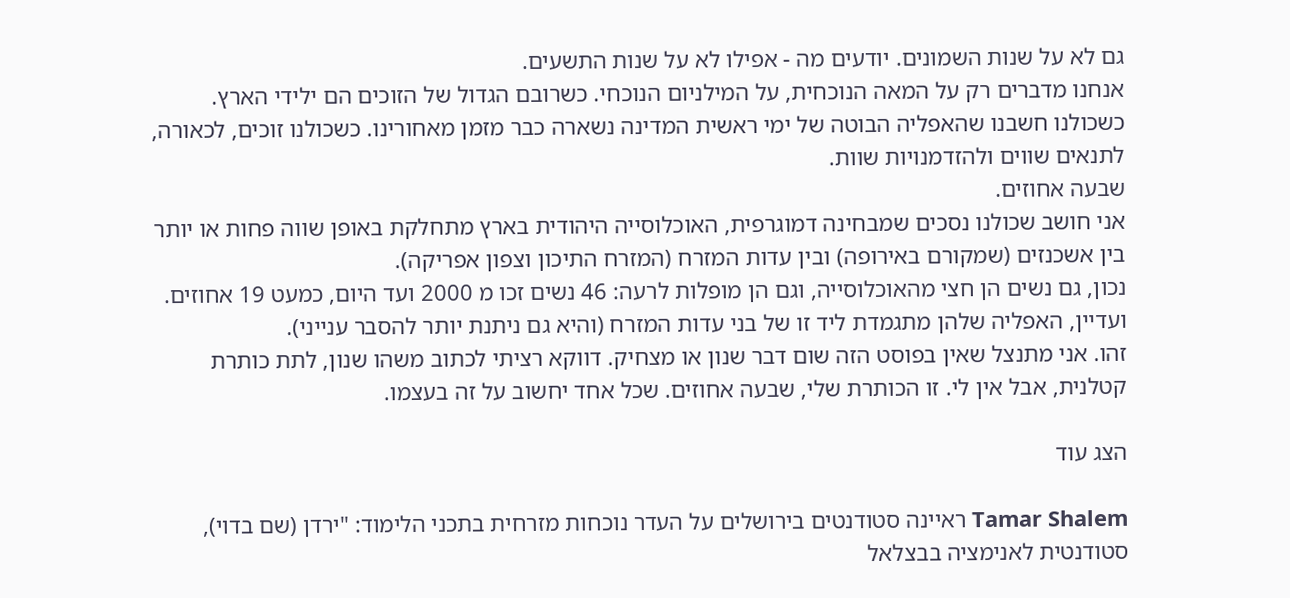גם לא על שנות השמונים. יודעים מה - אפילו לא על שנות התשעים.
אנחנו מדברים רק על המאה הנוכחית, על המילניום הנוכחי. כשרובם הגדול של הזוכים הם ילידי הארץ. כשכולנו חשבנו שהאפליה הבוטה של ימי ראשית המדינה נשארה כבר מזמן מאחורינו. כשכולנו זוכים, לכאורה, לתנאים שווים ולהזדמנויות שוות.
שבעה אחוזים.
אני חושב שכולנו נסכים שמבחינה דמוגרפית, האוכלוסייה היהודית בארץ מתחלקת באופן שווה פחות או יותר בין אשכנזים (שמקורם באירופה) ובין עדות המזרח (המזרח התיכון וצפון אפריקה).
נכון, גם נשים הן חצי מהאוכלוסייה, וגם הן מופלות לרעה: 46 נשים זכו מ 2000 ועד היום, כמעט 19 אחוזים. ועדיין, האפליה שלהן מתגמדת ליד זו של בני עדות המזרח (והיא גם ניתנת יותר להסבר ענייני).
זהו. אני מתנצל שאין בפוסט הזה שום דבר שנון או מצחיק. דווקא רציתי לכתוב משהו שנון, לתת כותרת קטלנית, אבל אין לי. זו הכותרת שלי, שבעה אחוזים. שכל אחד יחשוב על זה בעצמו.

הצג עוד

Tamar Shalem ראיינה סטודנטים בירושלים על העדר נוכחות מזרחית בתכני הלימוד: "ירדן (שם בדוי), סטודנטית לאנימציה בבצלאל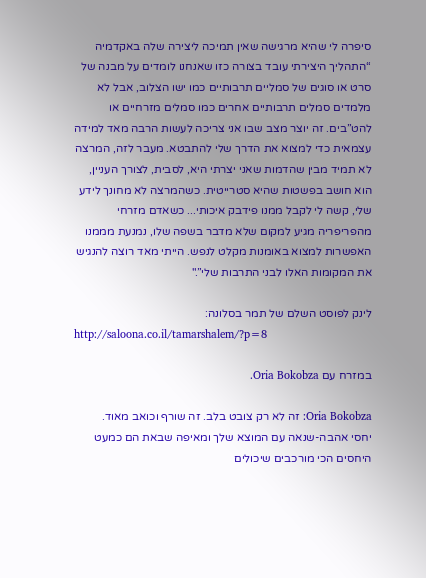סיפרה לי שהיא מרגישה שאין תמיכה ליצירה שלה באקדמיה “התהליך היצירתי עובד בצורה כזו שאנחנו לומדים על מבנה של סרט או סוגים של סמליים תרבותיים כמו ישו הצלוב, אבל לא מלמדים סמלים תרבותיים אחרים כמו סמלים מזרחיים או להט”בים. זה יוצר מצב שבו אני צריכה לעשות הרבה מאד למידה עצמאית כדי למצוא את הדרך שלי להתבטא. מעבר לזה, המרצה לא תמיד מבין שהדמות שאני יצרתי היא, לסבית, לצורך העניין, הוא חושב בפשטות שהיא סטרייטית. כשהמרצה לא מחונך לידע שלי, קשה לי לקבל ממנו פידבק איכותי... כשאדם מזרחי מהפריפריה מגיע למקום שלא מדבר בשפה שלו, נמנעת מממנו האפשרות למצוא באומנות מקלט לנפש. הייתי מאד רוצה להנגיש את המקומות האלו לבני התרבות שלי”."

לינק לפוסט השלם של תמר בסלונה:
http://saloona.co.il/tamarshalem/?p=8

במזרח עם Oria Bokobza.

Oria Bokobza: זה לא רק צובט בלב. זה שורף וכואב מאוד.
יחסי אהבה-שנאה עם המוצא שלך ומאיפה שבאת הם כמעט היחסים הכי מורכבים שיכולים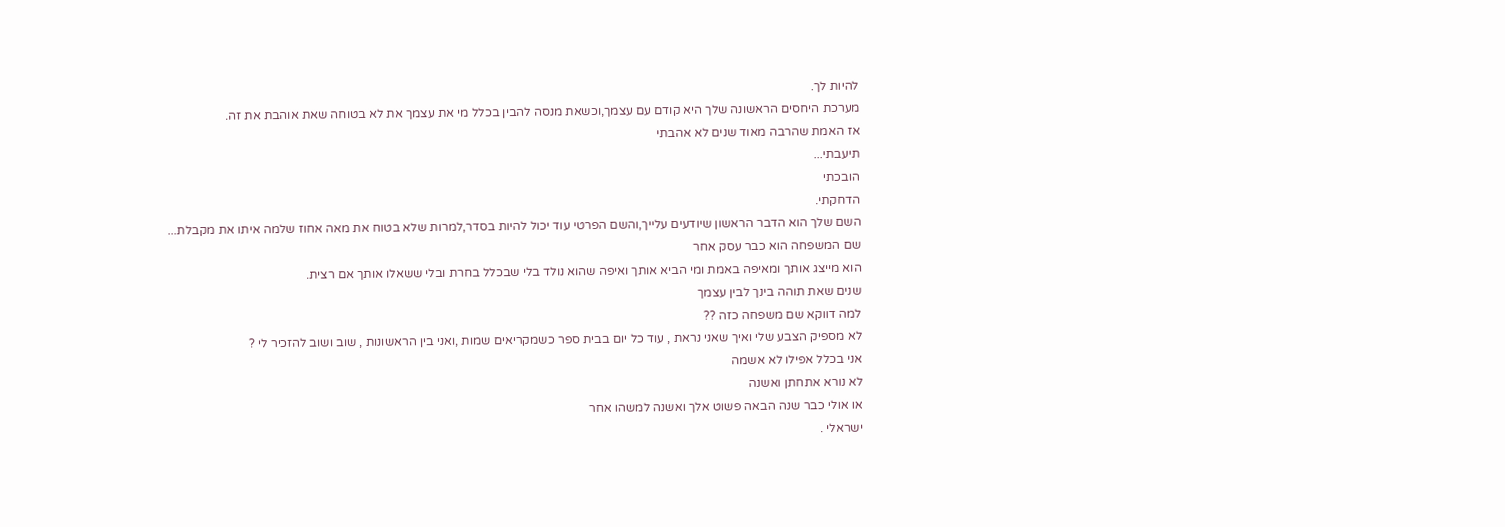להיות לך.
מערכת היחסים הראשונה שלך היא קודם עם עצמך,וכשאת מנסה להבין בכלל מי את עצמך את לא בטוחה שאת אוהבת את זה.
אז האמת שהרבה מאוד שנים לא אהבתי
תיעבתי...
הובכתי
הדחקתי.
השם שלך הוא הדבר הראשון שיודעים עלייך,והשם הפרטי עוד יכול להיות בסדר,למרות שלא בטוח את מאה אחוז שלמה איתו את מקבלת...
שם המשפחה הוא כבר עסק אחר
הוא מייצג אותך ומאיפה באמת ומי הביא אותך ואיפה שהוא נולד בלי שבכלל בחרת ובלי ששאלו אותך אם רצית.
שנים שאת תוהה בינך לבין עצמך
למה דווקא שם משפחה כזה ??
לא מספיק הצבע שלי ואיך שאני נראת , עוד כל יום בבית ספר כשמקריאים שמות ,ואני בין הראשונות , שוב ושוב להזכיר לי ?
אני בכלל אפילו לא אשמה
לא נורא אתחתן ואשנה
או אולי כבר שנה הבאה פשוט אלך ואשנה למשהו אחר
ישראלי .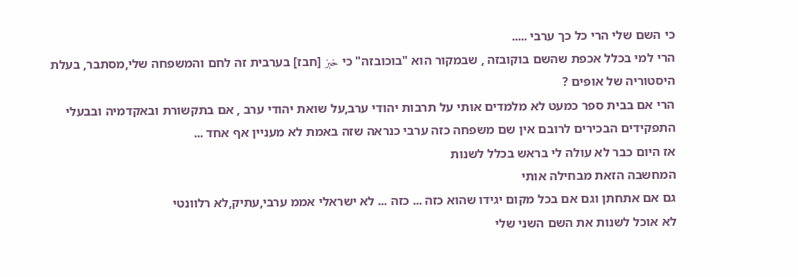כי השם שלי הרי כל כך ערבי .....
הרי למי בכלל אכפת שהשם בוקובזה , שבמקור הוא "בוכובזה" כי خبز [חבז] בערבית זה לחם והמשפחה שלי,מסתבר, בעלת היסטוריה של אופים ?
הרי אם בבית ספר כמעט לא מלמדים אותי על תרבות יהודי ערב,על שואת יהודי ערב , אם בתקשורת ובאקדמיה ובבעלי התפקידים הבכירים לרובם אין שם משפחה כזה ערבי כנראה שזה באמת לא מעניין אף אחד ...
אז היום כבר לא עולה לי בראש בכלל לשנות
המחשבה הזאת מבחילה אותי
גם אם אתחתן וגם אם בכל מקום יגידו שהוא כזה ... כזה ... לא ישראלי אממ ערבי,עתיק,לא רלוונטי
לא אוכל לשנות את השם השני שלי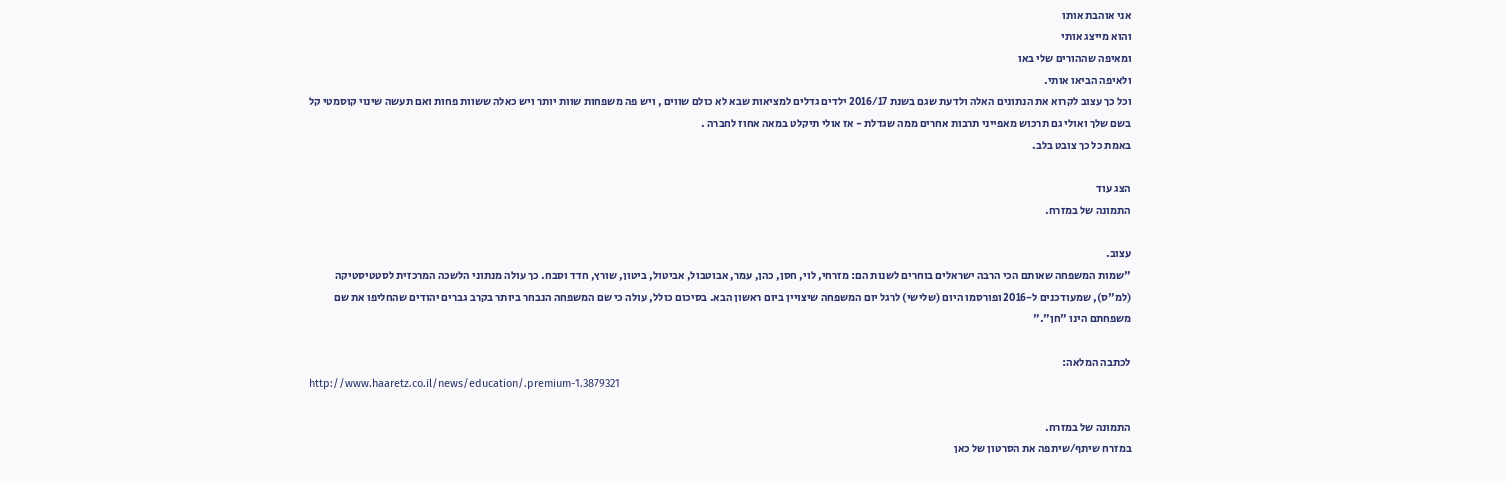אני אוהבת אותו
והוא מייצג אותי
ומאיפה שההורים שלי באו
ולאיפה הביאו אותי.
וכל כך עצוב לקרוא את הנתונים האלה ולדעת שגם בשנת 2016/17 ילדים גדלים למציאות שבא לא כולם שווים , ויש פה משפחות שוות יותר ויש כאלה ששוות פחות ואם תעשה שינוי קוסמטי קל בשם שלך ואולי גם תרכוש מאפייני תרבות אחרים ממה שגדלת - אז אולי תיקלט במאה אחוז לחברה .
באמת כל כך צובט בלב.

הצג עוד
התמונה של במזרח.

עצוב.
"שמות המשפחה שאותם הכי הרבה ישראלים בוחרים לשנות הם: מזרחי, לוי, חסן, כהן, עמר, אבוטבול, אביטול, ביטון, שורץ, חדד וסבח. כך עולה מנתוני הלשכה המרכזית לסטטיסטיקה (למ"ס), שמעודכנים ל-2016 ופורסמו היום (שלישי) לרגל יום המשפחה שיצויין ביום ראשון הבא. בסיכום כולל, עולה כי שם המשפחה הנבחר ביותר בקרב גברים יהודים שהחליפו את שם משפחתם הינו "חן"."

לכתבה המלאה:
http://www.haaretz.co.il/news/education/.premium-1.3879321

התמונה של במזרח.
במזרח שיתף/שיתפה את הסרטון של כאן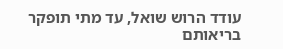עודד הרוש שואל, עד מתי תופקר בריאותם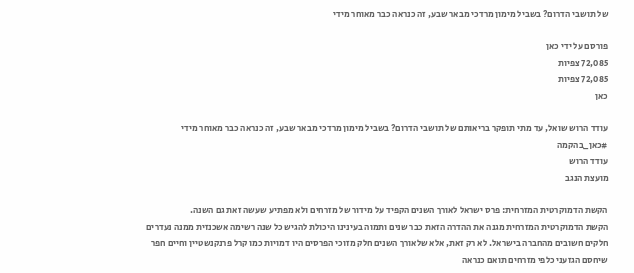של תושבי הדרום? בשביל מימון מרדכי מבאר שבע, זה כנראה כבר מאוחר מידי

פורסם על ידי כאן
72,085 צפיות
72,085 צפיות
כאן

עודד הרוש שואל, עד מתי תופקר בריאותם של תושבי הדרום? בשביל מימון מרדכי מבאר שבע, זה כנראה כבר מאוחר מידי
#כאן_בהקמה
עודד הרוש
מועצת הנגב

הקשת הדמוקרטית המזרחית: פרס ישראל לאורך השנים הקפיד על מידור של מזרחים ולא מפתיע שעשה זאת גם השנה.
הקשת הדמוקרטית המזרחית מגנה את ההדרה הזאת כבר שנים ותמוה בעינינו היכולת להגיש כל שנה רשימה אשכנזית ממנה נעדרים חלקים חשובים מהחברה בישראל. לא רק זאת, אלא שלאורך השנים חלק מזוכי הפרסים היו דמויות כמו קרל פרנקנשטיין וחיים חפר שיחסם הגזעני כלפי מזרחים תואם כנראה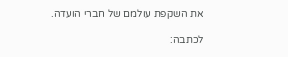את השקפת עולמם של חברי הועדה.

לכתבה: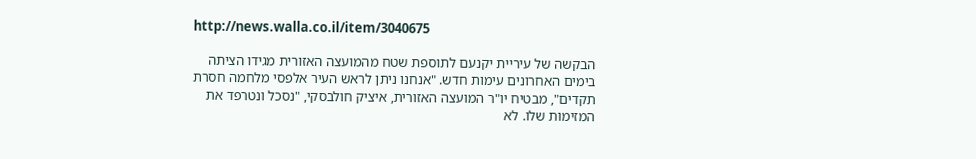http://news.walla.co.il/item/3040675

הבקשה של עיריית יקנעם לתוספת שטח מהמועצה האזורית מגידו הציתה בימים האחרונים עימות חדש. "אנחנו ניתן לראש העיר אלפסי מלחמה חסרת תקדים", מבטיח יו"ר המועצה האזורית, איציק חולבסקי, "נסכל ונטרפד את המזימות שלו. לא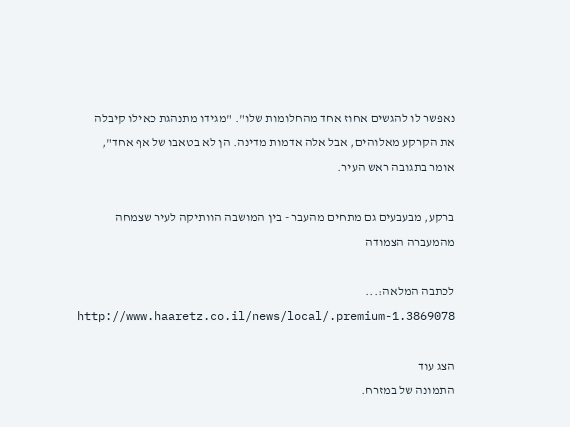נאפשר לו להגשים אחוז אחד מהחלומות שלו". "מגידו מתנהגת כאילו קיבלה את הקרקע מאלוהים, אבל אלה אדמות מדינה. הן לא בטאבו של אף אחד", אומר בתגובה ראש העיר.

ברקע, מבעבעים גם מתחים מהעבר - בין המושבה הוותיקה לעיר שצמחה מהמעברה הצמודה

לכתבה המלאה:...
http://www.haaretz.co.il/news/local/.premium-1.3869078

הצג עוד
התמונה של במזרח.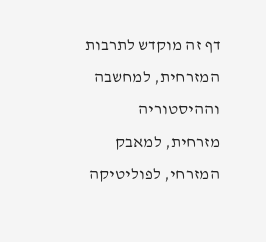דף זה מוקדש לתרבות המזרחית, למחשבה וההיסטוריה מזרחית, למאבק המזרחי, לפוליטיקה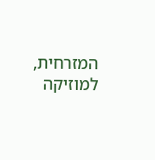המזרחית, למוזיקה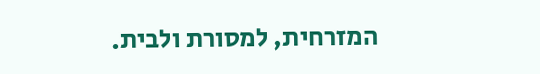המזרחית, למסורת ולבית.